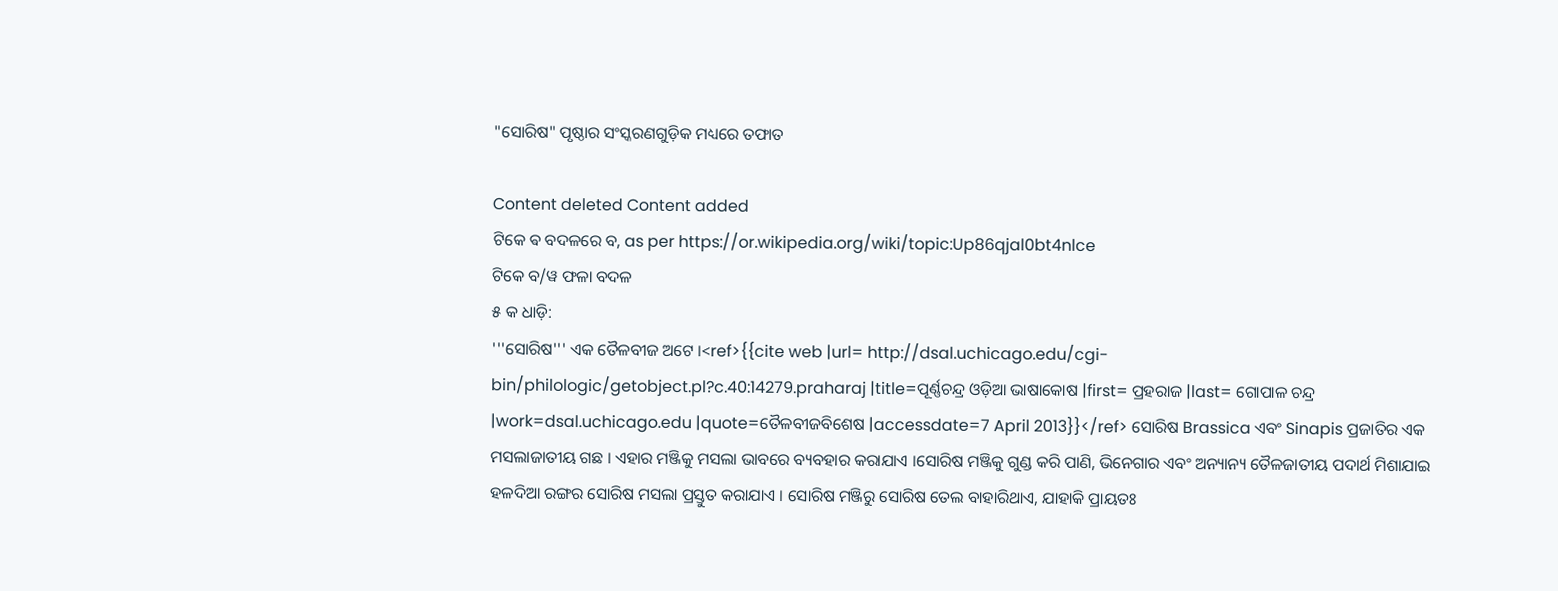"ସୋରିଷ" ପୃଷ୍ଠାର ସଂସ୍କରଣ‌ଗୁଡ଼ିକ ମଧ୍ୟରେ ତଫାତ

Content deleted Content added
ଟିକେ ଵ ବଦଳରେ ବ, as per https://or.wikipedia.org/wiki/topic:Up86qjal0bt4nlce
ଟିକେ ବ/ୱ ଫଳା ବଦଳ
୫ କ ଧାଡ଼ି:
'''ସୋରିଷ''' ଏକ ତୈଳବୀଜ ଅଟେ ।<ref>{{cite web |url= http://dsal.uchicago.edu/cgi-bin/philologic/getobject.pl?c.40:14279.praharaj |title=ପୂର୍ଣ୍ଣଚନ୍ଦ୍ର ଓଡ଼ିଆ ଭାଷାକୋଷ |first= ପ୍ରହରାଜ |last= ଗୋପାଳ ଚନ୍ଦ୍ର |work=dsal.uchicago.edu |quote=ତୈଳବୀଜବିଶେଷ |accessdate=7 April 2013}}</ref> ସୋରିଷ Brassica ଏବଂ Sinapis ପ୍ରଜାତିର ଏକ ମସଲାଜାତୀୟ ଗଛ । ଏହାର ମଞ୍ଜିକୁ ମସଲା ଭାବରେ ବ୍ୟବ‌ହାର କରାଯାଏ ।ସୋରିଷ ମଞ୍ଜିକୁ ଗୁଣ୍ଡ କରି ପାଣି, ଭିନେଗାର ଏବଂ ଅନ୍ୟାନ୍ୟ ତୈଳଜାତୀୟ ପଦାର୍ଥ ମିଶାଯାଇ ହଳଦିଆ ରଙ୍ଗର ସୋରିଷ ମସଲା ପ୍ରସ୍ତୁତ କରାଯାଏ । ସୋରିଷ ମଞ୍ଜିରୁ ସୋରିଷ ତେଲ ବାହାରିଥାଏ, ଯାହାକି ପ୍ରାୟତଃ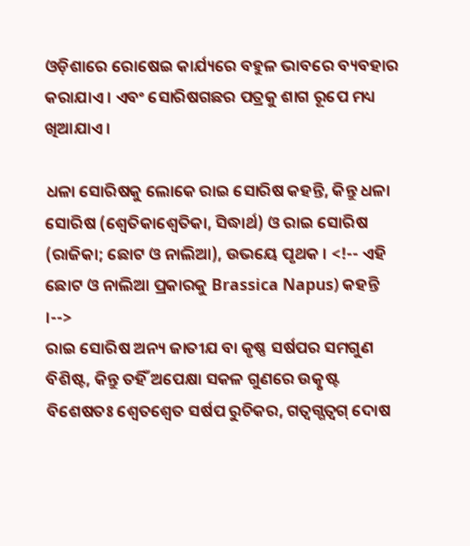ଓଡ଼ିଶାରେ ରୋଷେଇ କାର୍ଯ୍ୟରେ ବ‌ହୁଳ ଭାବରେ ବ୍ୟବ‌ହାର କରାଯାଏ । ଏବଂ ସୋରିଷଗଛର ପତ୍ରକୁ ଶାଗ ରୂପେ ମଧ୍ୟ ଖିଆଯାଏ ।

ଧଳା ସୋରିଷକୁ ଲୋକେ ରାଇ ସୋରିଷ କହନ୍ତି, କିନ୍ତୁ ଧଳା ସୋରିଷ (ଶ୍ବେତିକାଶ୍ୱେତିକା, ସିଦ୍ଧାର୍ଥ) ଓ ରାଇ ସୋରିଷ (ରାଜିକା; ଛୋଟ ଓ ନାଲିଆ), ଉଭୟେ ପୃଥକ । <!-- ଏହି ଛୋଟ ଓ ନାଲିଆ ପ୍ରକାରକୁ Brassica Napus) କହନ୍ତି ।-->
ରାଇ ସୋରିଷ ଅନ୍ୟ ଜାତୀଯ ବା କୃଷ୍ଣ ସର୍ଷପର ସମଗୁଣ ବିଶିଷ୍ଟ, କିନ୍ତୁ ତହିଁ ଅପେକ୍ଷା ସକଳ ଗୁଣରେ ଉତ୍କୃଷ୍ଟ ବିଶେଷତଃ ଶ୍ବେତଶ୍ୱେତ ସର୍ଷପ ରୁଚିକର, ଗତ୍ବଗ୍ଗତ୍ୱଗ୍ ଦୋଷ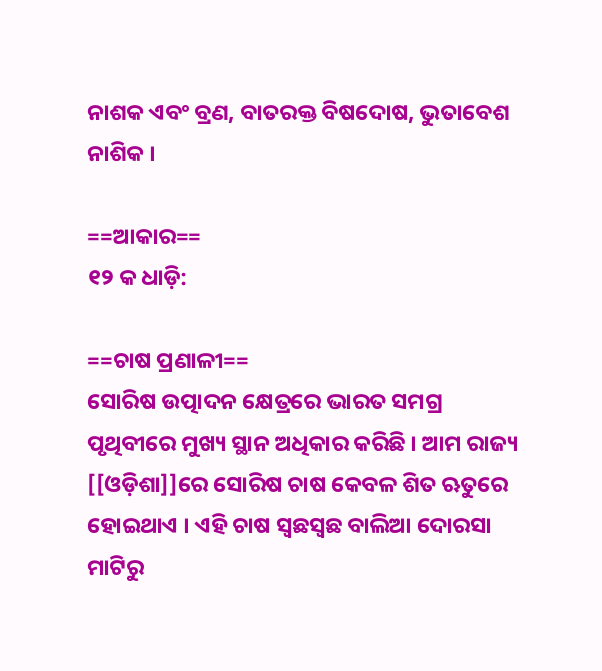ନାଶକ ଏବଂ ବ୍ରଣ, ବାତରକ୍ତ ବିଷଦୋଷ, ଭୁତାବେଶ ନାଶିକ ।

==ଆକାର==
୧୨ କ ଧାଡ଼ି:

==ଚାଷ ପ୍ରଣାଳୀ==
ସୋରିଷ ଉତ୍ପାଦନ କ୍ଷେତ୍ରରେ ଭାରତ ସମଗ୍ର ପୃଥିବୀରେ ମୁଖ୍ୟ ସ୍ଥାନ ଅଧିକାର କରିଛି । ଆମ ରାଜ୍ୟ [[ଓଡ଼ିଶା]]ରେ ସୋରିଷ ଚାଷ କେବଳ ଶିତ ଋତୁରେ ହୋଇଥାଏ । ଏହି ଚାଷ ସ୍ବଛସ୍ୱଛ ବାଲିଆ ଦୋରସା ମାଟିରୁ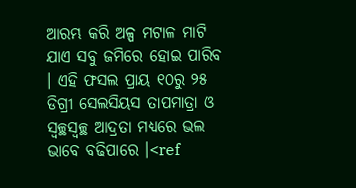ଆରମ୍ଭ କରି ଅଳ୍ପ ମଟାଳ ମାଟି ଯାଏ ସବୁ ଜମିରେ ହୋଇ ପାରିବ । ଏହି ଫସଲ ପ୍ରାୟ ୧୦ରୁ ୨୫ ଡିଗ୍ରୀ ସେଲସିୟସ ତାପମାତ୍ରା ଓ ସ୍ବଚ୍ଛସ୍ୱଚ୍ଛ ଆଦ୍ରତା ମଧ୍ୟରେ ଭଲ ଭାବେ ବଢିପାରେ ।<ref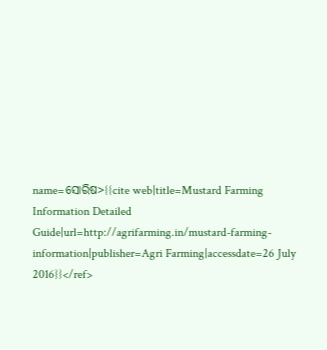name=ସୋରିଷ>{{cite web|title=Mustard Farming Information Detailed Guide|url=http://agrifarming.in/mustard-farming-information|publisher=Agri Farming|accessdate=26 July 2016}}</ref>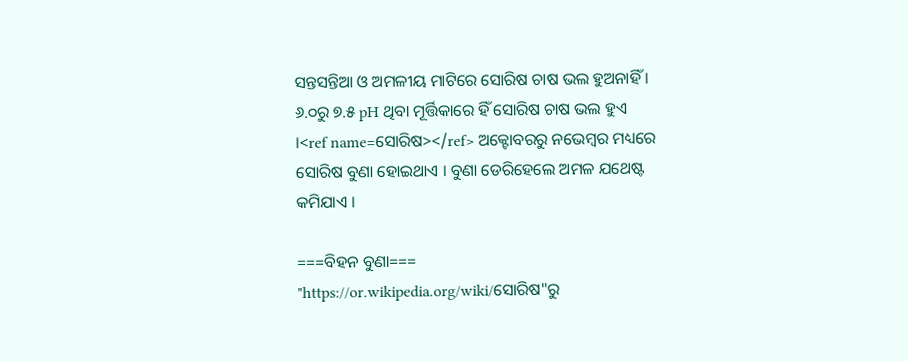ସନ୍ତସନ୍ତିଆ ଓ ଅମଳୀୟ ମାଟିରେ ସୋରିଷ ଚାଷ ଭଲ ହୁଅନାହିଁ । ୬.୦ରୁ ୭.୫ pH ଥିବା ମୂର୍ତ୍ତିକାରେ ହିଁ ସୋରିଷ ଚାଷ ଭଲ ହୁଏ ।<ref name=ସୋରିଷ></ref> ଅକ୍ଟୋବରରୁ ନଭେମ୍ବର ମଧ୍ୟରେ ସୋରିଷ ବୁଣା ହୋଇଥାଏ । ବୁଣା ଡେରିହେଲେ ଅମଳ ଯଥେଷ୍ଟ କମିଯାଏ ।

===ବିହନ ବୁଣା===
"https://or.wikipedia.org/wiki/ସୋରିଷ"ରୁ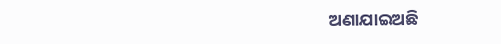ଅଣାଯାଇଅଛି